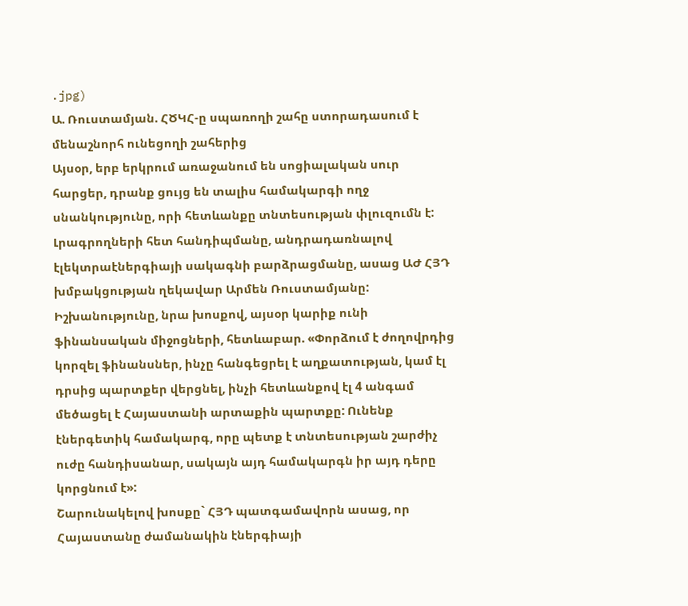.jpg)
Ա. Ռուստամյան. ՀԾԿՀ-ը սպառողի շահը ստորադասում է մենաշնորհ ունեցողի շահերից
Այսօր, երբ երկրում առաջանում են սոցիալական սուր հարցեր, դրանք ցույց են տալիս համակարգի ողջ սնանկությունը, որի հետևանքը տնտեսության փլուզումն է: Լրագրողների հետ հանդիպմանը, անդրադառնալով էլեկտրաէներգիայի սակագնի բարձրացմանը, ասաց ԱԺ ՀՅԴ խմբակցության ղեկավար Արմեն Ռուստամյանը:
Իշխանությունը, նրա խոսքով, այսօր կարիք ունի ֆինանսական միջոցների, հետևաբար. «Փորձում է ժողովրդից կորզել ֆինանսներ, ինչը հանգեցրել է աղքատության, կամ էլ դրսից պարտքեր վերցնել, ինչի հետևանքով էլ 4 անգամ մեծացել է Հայաստանի արտաքին պարտքը: Ունենք էներգետիկ համակարգ, որը պետք է տնտեսության շարժիչ ուժը հանդիսանար, սակայն այդ համակարգն իր այդ դերը կորցնում է»:
Շարունակելով խոսքը` ՀՅԴ պատգամավորն ասաց, որ Հայաստանը ժամանակին էներգիայի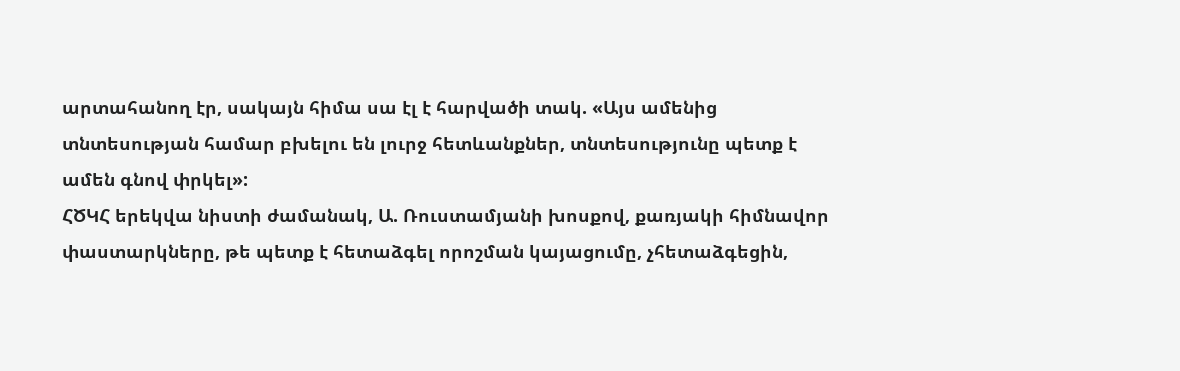արտահանող էր, սակայն հիմա սա էլ է հարվածի տակ. «Այս ամենից տնտեսության համար բխելու են լուրջ հետևանքներ, տնտեսությունը պետք է ամեն գնով փրկել»:
ՀԾԿՀ երեկվա նիստի ժամանակ, Ա. Ռուստամյանի խոսքով, քառյակի հիմնավոր փաստարկները, թե պետք է հետաձգել որոշման կայացումը, չհետաձգեցին,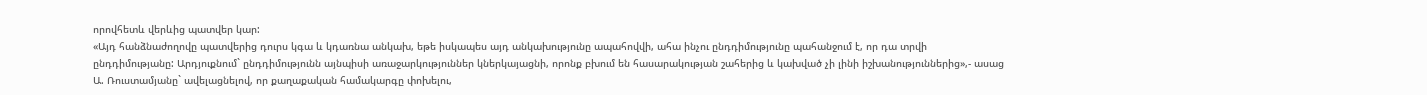որովհետև վերևից պատվեր կար:
«Այդ հանձնաժողովը պատվերից դուրս կգա և կդառնա անկախ, եթե իսկապես այդ անկախությունը ապահովվի, ահա ինչու ընդդիմությունը պահանջում է, որ դա տրվի ընդդիմությանը: Արդյուքնում` ընդդիմությունն այնպիսի առաջարկություններ կներկայացնի, որոնք բխում են հասարակության շահերից և կախված չի լինի իշխանություններից»,- ասաց Ա. Ռուստամյանը` ավելացնելով, որ քաղաքական համակարգը փոխելու,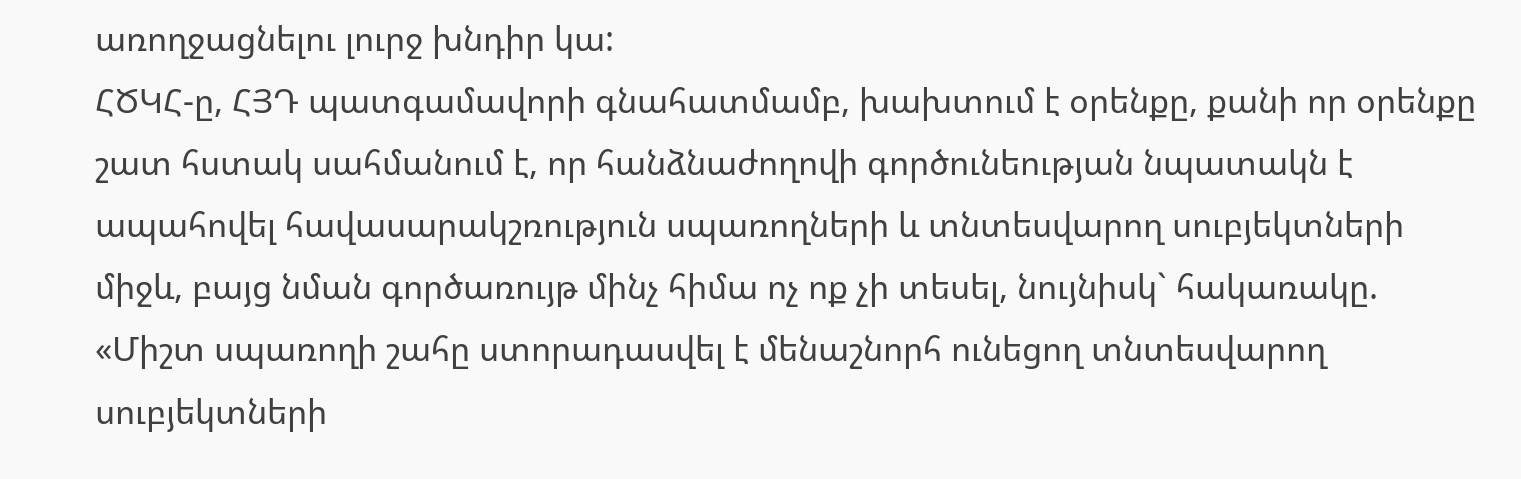առողջացնելու լուրջ խնդիր կա:
ՀԾԿՀ-ը, ՀՅԴ պատգամավորի գնահատմամբ, խախտում է օրենքը, քանի որ օրենքը շատ հստակ սահմանում է, որ հանձնաժողովի գործունեության նպատակն է ապահովել հավասարակշռություն սպառողների և տնտեսվարող սուբյեկտների միջև, բայց նման գործառույթ մինչ հիմա ոչ ոք չի տեսել, նույնիսկ` հակառակը.
«Միշտ սպառողի շահը ստորադասվել է մենաշնորհ ունեցող տնտեսվարող սուբյեկտների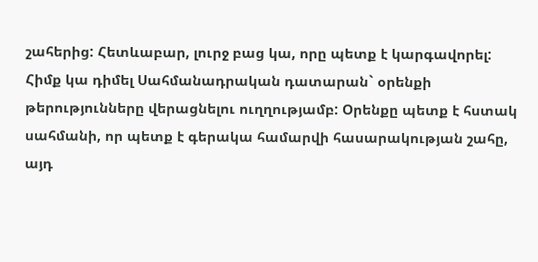շահերից: Հետևաբար, լուրջ բաց կա, որը պետք է կարգավորել: Հիմք կա դիմել Սահմանադրական դատարան` օրենքի թերությունները վերացնելու ուղղությամբ: Օրենքը պետք է հստակ սահմանի, որ պետք է գերակա համարվի հասարակության շահը, այդ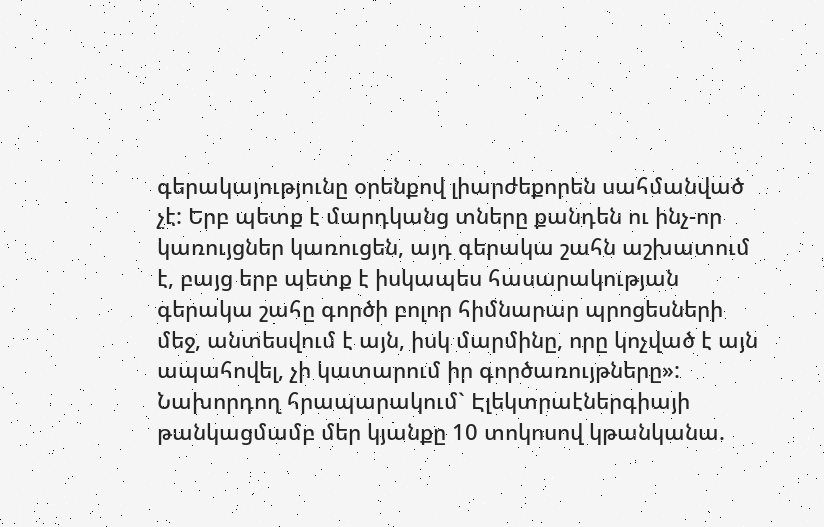գերակայությունը օրենքով լիարժեքորեն սահմանված չէ: Երբ պետք է մարդկանց տները քանդեն ու ինչ-որ կառույցներ կառուցեն, այդ գերակա շահն աշխատում է, բայց երբ պետք է իսկապես հասարակության գերակա շահը գործի բոլոր հիմնարար պրոցեսների մեջ, անտեսվում է այն, իսկ մարմինը, որը կոչված է այն ապահովել, չի կատարում իր գործառույթները»:
Նախորդող հրապարակում` Էլեկտրաէներգիայի թանկացմամբ մեր կյանքը 10 տոկոսով կթանկանա.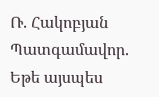Ռ. Հակոբյան
Պատգամավոր. Եթե այսպես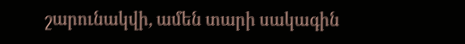շարունակվի, ամեն տարի սակագին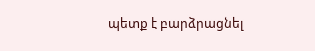պետք է բարձրացնել